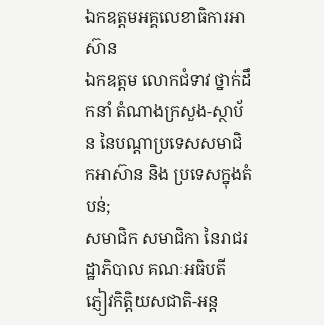ឯកឧត្តមអគ្គលេខាធិការអាស៊ាន
ឯកឧត្តម លោកជំទាវ ថ្នាក់ដឹកនាំ តំណាងក្រសួង-ស្ថាប័ន នៃបណ្តាប្រទេសសមាជិកអាស៊ាន និង ប្រទេសក្នុងតំបន់;
សមាជិក សមាជិកា នៃរាជរដ្ឋាភិបាល គណៈអធិបតី ភ្ញៀវកិត្តិយសជាតិ-អន្ត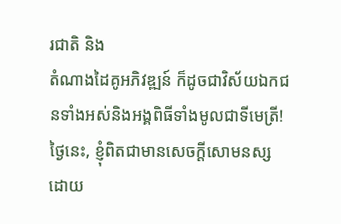រជាតិ និង
តំណាងដៃគូអភិវឌ្ឍន៍ ក៏ដូចជាវិស័យឯកជនទាំងអស់និងអង្គពិធីទាំងមូលជាទីមេត្រី!
ថ្ងៃនេះ, ខ្ញុំពិតជាមានសេចក្ដីសោមនស្ស ដោយ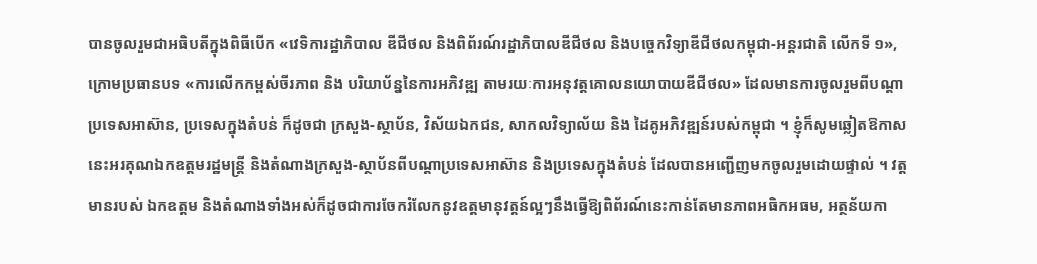បានចូលរួមជាអធិបតីក្នុងពិធីបើក «វេទិការដ្ឋាភិបាល ឌីជីថល និងពិព័រណ៍រដ្ឋាភិបាលឌីជីថល និងបច្ចេកវិទ្យាឌីជីថលកម្ពុជា-អន្តរជាតិ លើកទី ១», ក្រោមប្រធានបទ «ការលើកកម្ពស់ចីរភាព និង បរិយាប័ន្ននៃការអភិវឌ្ឍ តាមរយៈការអនុវត្តគោលនយោបាយឌីជីថល» ដែលមានការចូលរួមពីបណ្តាប្រទេសអាស៊ាន, ប្រទេសក្នុងតំបន់ ក៏ដូចជា ក្រសួង-ស្ថាប័ន, វិស័យឯកជន, សាកលវិទ្យាល័យ និង ដៃគូអភិវឌ្ឍន៍របស់កម្ពុជា ។ ខ្ញុំក៏សូមឆ្លៀតឱកាសនេះអរគុណឯកឧត្តមរដ្ឋមន្រ្តី និងតំណាងក្រសួង-ស្ថាប័នពីបណ្តាប្រទេសអាស៊ាន និងប្រទេសក្នុងតំបន់ ដែលបានអញ្ជើញមកចូលរួមដោយផ្ទាល់ ។ វត្តមានរបស់ ឯកឧត្តម និងតំណាងទាំងអស់ក៏ដូចជាការចែករំលែកនូវឧត្តមានុវត្តន៍ល្អៗនឹងធ្វើឱ្យពិព័រណ៍នេះកាន់តែមានភាពអធិកអធម, អត្ថន័យកា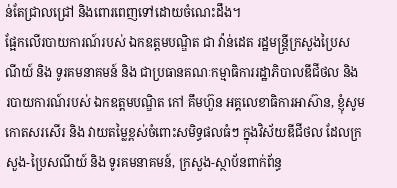ន់តែជ្រាលជ្រៅ និងពោរពេញទៅដោយចំណេះដឹង។
ផ្អែកលើរបាយការណ៍របស់ ឯកឧត្តមបណ្ឌិត ជា វ៉ាន់ដេត រដ្ឋមន្ត្រីក្រសួងប្រៃសណីយ៍ និង ទូរគមនាគមន៍ និង ជាប្រធានគណៈកម្មាធិការរដ្ឋាភិបាលឌីជីថល និង របាយការណ៍របស់ ឯកឧត្តមបណ្ឌិត កៅ គឹមហ៊ួន អគ្គលេខាធិការអាស៊ាន, ខ្ញុំសូមកោតសរសើរ និង វាយតម្លៃខ្ពស់ចំពោះសមិទ្ធផលធំៗ ក្នុងវិស័យឌីជីថល ដែលក្រសួង-ប្រៃសណីយ៍ និង ទូរគមនាគមន៍, ក្រសួង-ស្ថាប័នពាក់ព័ន្ធ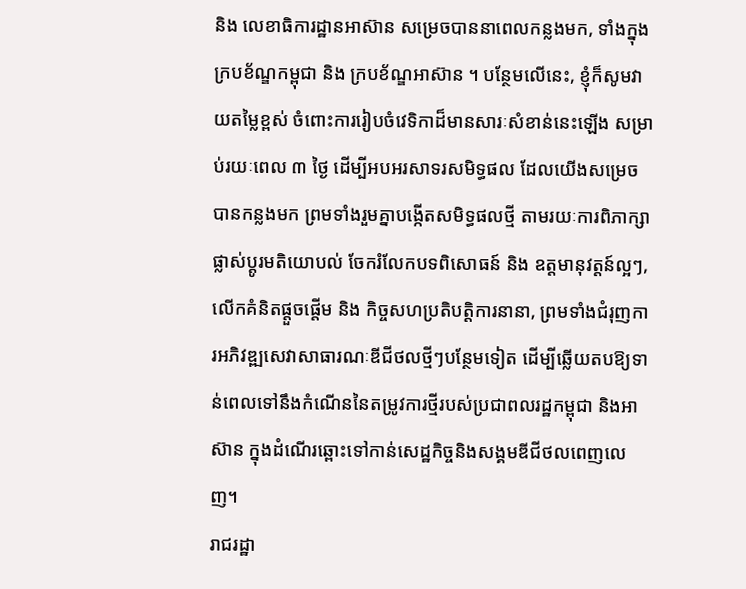និង លេខាធិការដ្ឋានអាស៊ាន សម្រេចបាននាពេលកន្លងមក, ទាំងក្នុងក្របខ័ណ្ឌកម្ពុជា និង ក្របខ័ណ្ឌអាស៊ាន ។ បន្ថែមលើនេះ, ខ្ញុំក៏សូមវាយតម្លៃខ្ពស់ ចំពោះការរៀបចំវេទិកាដ៏មានសារៈសំខាន់នេះឡើង សម្រាប់រយៈពេល ៣ ថ្ងៃ ដើម្បីអបអរសាទរសមិទ្ធផល ដែលយើងសម្រេចបានកន្លងមក ព្រមទាំងរួមគ្នាបង្កើតសមិទ្ធផលថ្មី តាមរយៈការពិភាក្សាផ្លាស់ប្តូរមតិយោបល់ ចែករំលែកបទពិសោធន៍ និង ឧត្តមានុវត្តន៍ល្អៗ, លើកគំនិតផ្តួចផ្តើម និង កិច្ចសហប្រតិបត្តិការនានា, ព្រមទាំងជំរុញការអភិវឌ្ឍសេវាសាធារណៈឌីជីថលថ្មីៗបន្ថែមទៀត ដើម្បីឆ្លើយតបឱ្យទាន់ពេលទៅនឹងកំណើននៃតម្រូវការថ្មីរបស់ប្រជាពលរដ្ឋកម្ពុជា និងអាស៊ាន ក្នុងដំណើរឆ្ពោះទៅកាន់សេដ្ឋកិច្ចនិងសង្គមឌីជីថលពេញលេញ។
រាជរដ្ឋា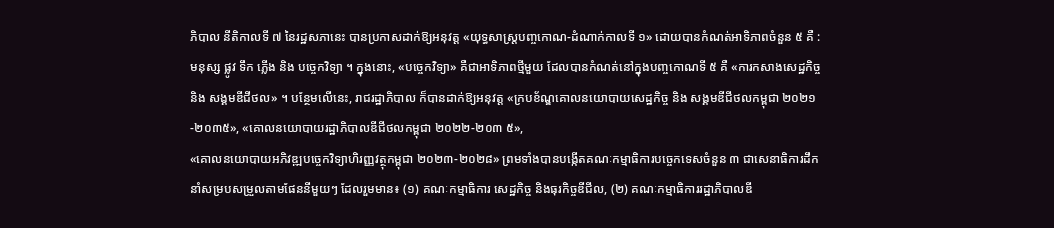ភិបាល នីតិកាលទី ៧ នៃរដ្ឋសភានេះ បានប្រកាសដាក់ឱ្យអនុវត្ត «យុទ្ធសាស្រ្តបញ្ចកោណ-ដំណាក់កាលទី ១» ដោយបានកំណត់អាទិភាពចំនួន ៥ គឺ : មនុស្ស ផ្លូវ ទឹក ភ្លើង និង បច្ចេកវិទ្យា ។ ក្នុងនោះ, «បច្ចេកវិទ្យា» គឺជាអាទិភាពថ្មីមួយ ដែលបានកំណត់នៅក្នុងបញ្ចកោណទី ៥ គឺ «ការកសាងសេដ្ឋកិច្ច និង សង្គមឌីជីថល» ។ បន្ថែមលើនេះ, រាជរដ្ឋាភិបាល ក៏បានដាក់ឱ្យអនុវត្ត «ក្របខ័ណ្ឌគោលនយោបាយសេដ្ឋកិច្ច និង សង្គមឌីជីថលកម្ពុជា ២០២១-២០៣៥», «គោលនយោបាយរដ្ឋាភិបាលឌីជីថលកម្ពុជា ២០២២-២០៣ ៥»,
«គោលនយោបាយអភិវឌ្ឍបច្ចេកវិទ្យាហិរញ្ញវត្ថុកម្ពុជា ២០២៣-២០២៨» ព្រមទាំងបានបង្កើតគណៈកម្មាធិការបច្ចេកទេសចំនួន ៣ ជាសេនាធិការដឹកនាំសម្របសម្រួលតាមផែននីមួយៗ ដែលរួមមាន៖ (១) គណៈកម្មាធិការ សេដ្ឋកិច្ច និងធុរកិច្ចឌីជីល, (២) គណៈកម្មាធិការរដ្ឋាភិបាលឌី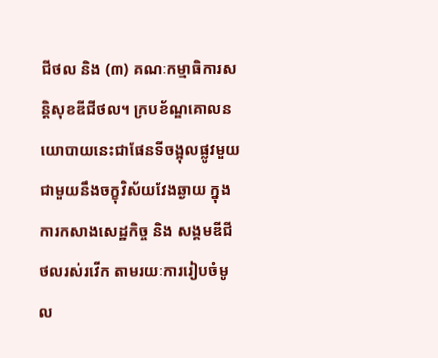ជីថល និង (៣) គណៈកម្មាធិការសន្តិសុខឌីជីថល។ ក្របខ័ណ្ឌគោលនយោបាយនេះជាផែនទីចង្អុលផ្លូវមួយ ជាមួយនឹងចក្ខុវិស័យវែងឆ្ងាយ ក្នុងការកសាងសេដ្ឋកិច្ច និង សង្គមឌីជីថលរស់រវើក តាមរយៈការរៀបចំមូល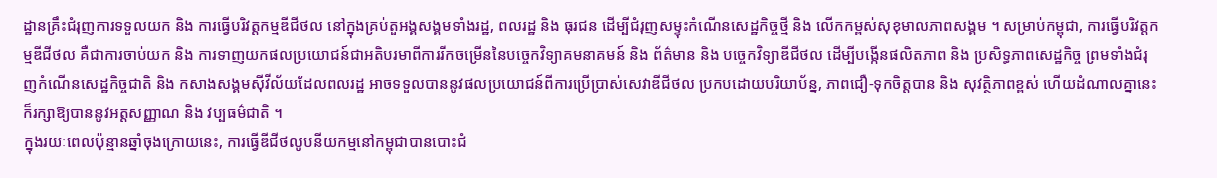ដ្ឋានគ្រឹះជំរុញការទទួលយក និង ការធ្វើបរិវត្តកម្មឌីជីថល នៅក្នុងគ្រប់តួអង្គសង្គមទាំងរដ្ឋ, ពលរដ្ឋ និង ធុរជន ដើម្បីជំរុញសម្ទុះកំណើនសេដ្ឋកិច្ចថ្មី និង លើកកម្ពស់សុខុមាលភាពសង្គម ។ សម្រាប់កម្ពុជា, ការធ្វើបរិវត្តកម្មឌីជីថល គឺជាការចាប់យក និង ការទាញយកផលប្រយោជន៍ជាអតិបរមាពីការរីកចម្រើននៃបច្ចេកវិទ្យាគមនាគមន៍ និង ព័ត៌មាន និង បច្ចេកវិទ្យាឌីជីថល ដើម្បីបង្កើនផលិតភាព និង ប្រសិទ្ធភាពសេដ្ឋកិច្ច ព្រមទាំងជំរុញកំណើនសេដ្ឋកិច្ចជាតិ និង កសាងសង្គមស៊ីវីល័យដែលពលរដ្ឋ អាចទទួលបាននូវផលប្រយោជន៍ពីការប្រើប្រាស់សេវាឌីជីថល ប្រកបដោយបរិយាប័ន្ន, ភាពជឿ-ទុកចិត្តបាន និង សុវត្ថិភាពខ្ពស់ ហើយដំណាលគ្នានេះក៏រក្សាឱ្យបាននូវអត្តសញ្ញាណ និង វប្បធម៌ជាតិ ។
ក្នុងរយៈពេលប៉ុន្មានឆ្នាំចុងក្រោយនេះ, ការធ្វើឌីជីថលូបនីយកម្មនៅកម្ពុជាបានបោះជំ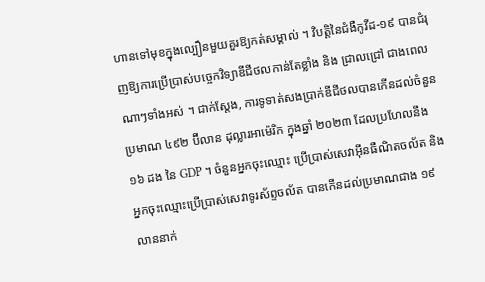ហានទៅមុខក្នុងល្បឿនមួយគួរឱ្យកត់សម្គាល់ ។ វិបត្តិនៃជំងឺកូវីដ-១៩ បានជំរុញឱ្យការប្រើប្រាស់បច្ចេកវិទ្យាឌីជីថលកាន់តែខ្លាំង និង ជ្រាលជ្រៅ ជាងពេលណាៗទាំងអស់ ។ ជាក់ស្តែង, ការទូទាត់សងប្រាក់ឌីជីថលបានកើនដល់ចំនួនប្រមាណ ៤៩២ ប៊ីលាន ដុល្លារអាម៉េរិក ក្នុងឆ្នាំ ២០២៣ ដែលប្រហែលនឹង ១៦ ដង នៃ GDP ។ ចំនួនអ្នកចុះឈ្មោះ ប្រើប្រាស់សេវាអ៊ីនធឺណិតចល័ត និង អ្នកចុះឈ្មោះប្រើប្រាស់សេវាទូរស័ព្ទចល័ត បានកើនដល់ប្រមាណជាង ១៩ លាននាក់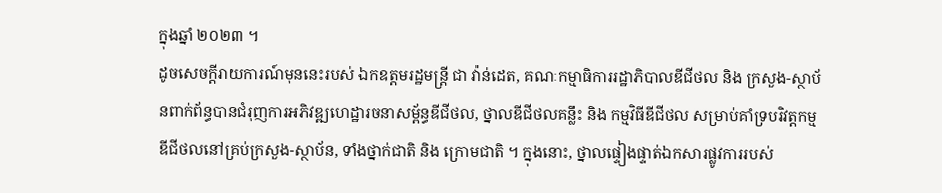ក្នុងឆ្នាំ ២០២៣ ។
ដូចសេចក្តីរាយការណ៍មុននេះរបស់ ឯកឧត្តមរដ្ឋមន្ត្រី ជា វ៉ាន់ដេត, គណៈកម្មាធិការរដ្ឋាភិបាលឌីជីថល និង ក្រសួង-ស្ថាប័នពាក់ព័ន្ធបានជំរុញការអភិវឌ្ឍហេដ្ឋារចនាសម្ព័ន្ធឌីជីថល, ថ្នាលឌីជីថលគន្លឹះ និង កម្មវិធីឌីជីថល សម្រាប់គាំទ្របរិវត្តកម្មឌីជីថលនៅគ្រប់ក្រសួង-ស្ថាប័ន, ទាំងថ្នាក់ជាតិ និង ក្រោមជាតិ ។ ក្នុងនោះ, ថ្នាលផ្ទៀងផ្ទាត់ឯកសារផ្លូវការរបស់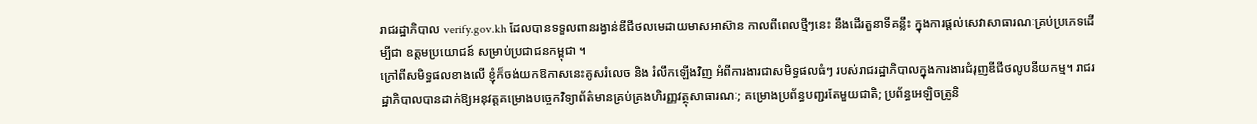រាជរដ្ឋាភិបាល verify.gov.kh ដែលបានទទួលពានរង្វាន់ឌីជីថលមេដាយមាសអាស៊ាន កាលពីពេលថ្មីៗនេះ នឹងដើរតួនាទីគន្លឹះ ក្នុងការផ្ដល់សេវាសាធារណៈគ្រប់ប្រភេទដើម្បីជា ឧត្តមប្រយោជន៍ សម្រាប់ប្រជាជនកម្ពុជា ។
ក្រៅពីសមិទ្ធផលខាងលើ ខ្ញុំក៏ចង់យកឱកាសនេះគូសរំលេច និង រំលឹកឡើងវិញ អំពីការងារជាសមិទ្ធផលធំៗ របស់រាជរដ្ឋាភិបាលក្នុងការងារជំរុញឌីជីថលូបនីយកម្ម។ រាជរដ្ឋាភិបាលបានដាក់ឱ្យអនុវត្តគម្រោងបច្ចេកវិទ្យាព័ត៌មានគ្រប់គ្រងហិរញ្ញវត្ថុសាធារណៈ; គម្រោងប្រព័ន្ធបញ្ជរតែមួយជាតិ; ប្រព័ន្ធអេឡិចត្រូនិ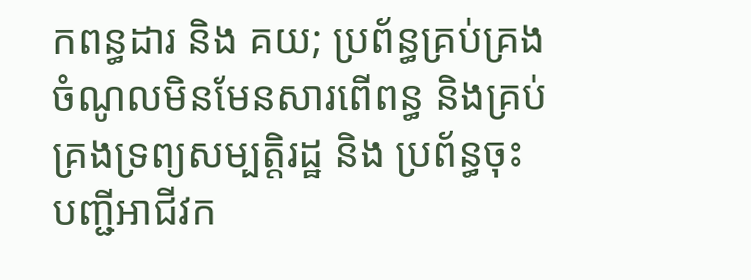កពន្ធដារ និង គយ; ប្រព័ន្ធគ្រប់គ្រងចំណូលមិនមែនសារពើពន្ធ និងគ្រប់គ្រងទ្រព្យសម្បត្តិរដ្ឋ និង ប្រព័ន្ធចុះបញ្ជីអាជីវក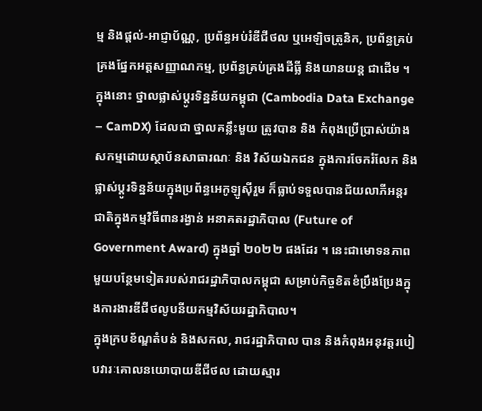ម្ម និងផ្តល់-អាជ្ញាប័ណ្ណ, ប្រព័ន្ធអប់រំឌីជីថល ឬអេឡិចត្រូនិក, ប្រព័ន្ធគ្រប់គ្រងផ្នែកអត្តសញ្ញាណកម្ម, ប្រព័ន្ធគ្រប់គ្រងដីធ្លី និងយានយន្ត ជាដើម ។ ក្នុងនោះ ថ្នាលផ្លាស់ប្តូរទិន្នន័យកម្ពុជា (Cambodia Data Exchange – CamDX) ដែលជា ថ្នាលគន្លឹះមួយ ត្រូវបាន និង កំពុងប្រើប្រាស់យ៉ាងសកម្មដោយស្ថាប័នសាធារណៈ និង វិស័យឯកជន ក្នុងការចែករំលែក និង ផ្លាស់ប្តូរទិន្នន័យក្នុងប្រព័ន្ធអេកូឡូស៊ីរួម ក៏ធ្លាប់ទទួលបានជ័យលាភីអន្តរជាតិក្នុងកម្មវិធីពានរង្វាន់ អនាគតរដ្ឋាភិបាល (Future of Government Award) ក្នុងឆ្នាំ ២០២២ ផងដែរ ។ នេះជាមោទនភាពមួយបន្ថែមទៀតរបស់រាជរដ្ឋាភិបាលកម្ពុជា សម្រាប់កិច្ចខិតខំប្រឹងប្រែងក្នុងការងារឌីជីថលូបនីយកម្មវិស័យរដ្ឋាភិបាល។
ក្នុងក្របខ័ណ្ឌតំបន់ និងសកល, រាជរដ្ឋាភិបាល បាន និងកំពុងអនុវត្តរបៀបវារៈគោលនយោបាយឌីជីថល ដោយស្មារ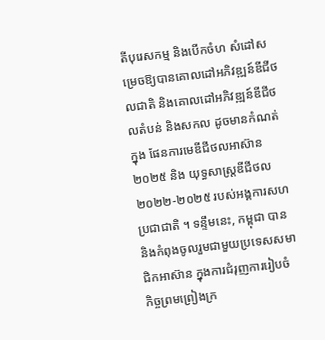តីបុរេសកម្ម និងបើកចំហ សំដៅសម្រេចឱ្យបានគោលដៅអភិវឌ្ឍន៍ឌីជីថលជាតិ និងគោលដៅអភិវឌ្ឍន៍ឌីជីថលតំបន់ និងសកល ដូចមានកំណត់ក្នុង ផែនការមេឌីជីថលអាស៊ាន ២០២៥ និង យុទ្ធសាស្រ្តឌីជីថល ២០២២-២០២៥ របស់អង្គការសហប្រជាជាតិ ។ ទន្ទឹមនេះ, កម្ពុជា បាន និងកំពុងចូលរួមជាមួយប្រទេសសមាជិកអាស៊ាន ក្នុងការជំរុញការរៀបចំ កិច្ចព្រមព្រៀងក្រ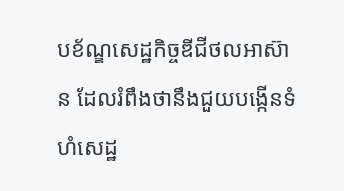បខ័ណ្ឌសេដ្ឋកិច្ចឌីជីថលអាស៊ាន ដែលរំពឹងថានឹងជួយបង្កើនទំហំសេដ្ឋ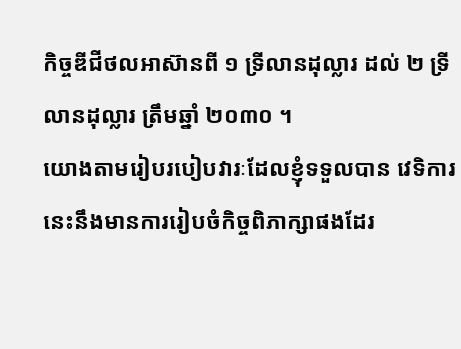កិច្ចឌីជីថលអាស៊ានពី ១ ទ្រីលានដុល្លារ ដល់ ២ ទ្រីលានដុល្លារ ត្រឹមឆ្នាំ ២០៣០ ។
យោងតាមរៀបរបៀបវារៈដែលខ្ញុំទទួលបាន វេទិការនេះនឹងមានការរៀបចំកិច្ចពិភាក្សាផងដែរ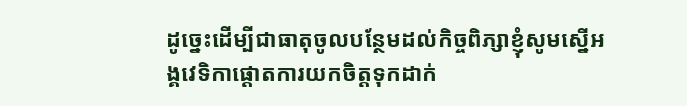ដូច្នេះដើម្បីជាធាតុចូលបន្ថែមដល់កិច្ចពិភ្សាខ្ញុំសូមស្នើអង្គវេទិកាផ្ដោតការយកចិត្តទុកដាក់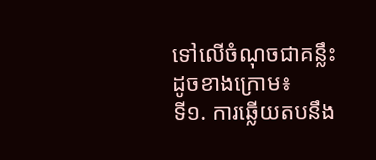ទៅលើចំណុចជាគន្លឹះដូចខាងក្រោម៖
ទី១. ការឆ្លើយតបនឹង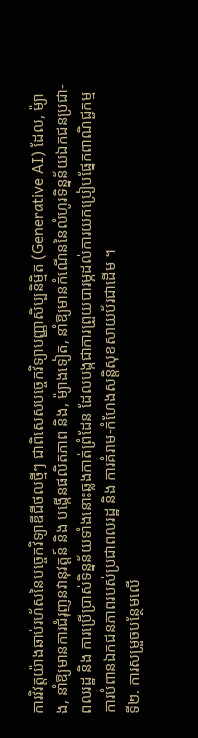ការវិវត្តយ៉ាងឆាប់រហ័សនៃបច្ចេកវិទ្យាឌីជីថលថ្មីៗ ជាពិសេសបច្ចេកវិទ្យាបញ្ញាសិប្បនិម្មិត (Generative AI) ដែល, ម៉្យាង, នាំឱ្យមានការជំរុញនវានុវត្តន៍ និង បង្កើនផលិតភាព និង, ម៉្យាងទៀត, នាំឱ្យមានកំណើននៃលំហូរទិន្នន័យឯកជនប្រជា-ពលរដ្ឋ និង ការប្រើប្រាស់ទិន្នន័យទាំងនោះឆ្លងកាត់ព្រំដែន ដែលបង្កជាការព្រួយបារម្ភដល់ការយកប្រៀបផ្នែកពាណិជ្ជកម្ម ការបំពានឯកជនភាពរបស់ប្រជាពលរដ្ឋ និង ការគំរាម-កំហែងសន្តិសុខសាយប័រជាដើម ។
ទី២. ការសម្រួចបន្ថែមលើ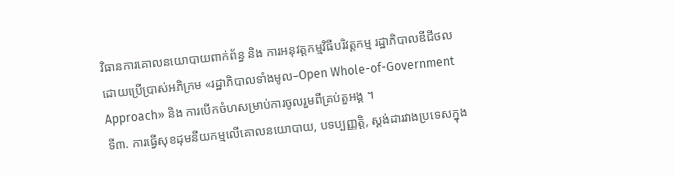វិធានការគោលនយោបាយពាក់ព័ន្ធ និង ការអនុវត្តកម្មវិធីបរិវត្តកម្ម រដ្ឋាភិបាលឌីជីថល ដោយប្រើប្រាស់អភិក្រម «រដ្ឋាភិបាលទាំងមូល–Open Whole-of-Government Approach» និង ការបើកចំហសម្រាប់ការចូលរួមពីគ្រប់តួអង្គ ។
ទី៣. ការធ្វើសុខដុមនីយកម្មលើគោលនយោបាយ, បទប្បញ្ញត្តិ, ស្តង់ដារវាងប្រទេសក្នុង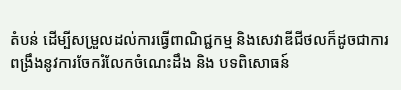តំបន់ ដើម្បីសម្រួលដល់ការធ្វើពាណិជ្ជកម្ម និងសេវាឌីជីថលក៏ដូចជាការពង្រឹងនូវការចែករំលែកចំណេះដឹង និង បទពិសោធន៍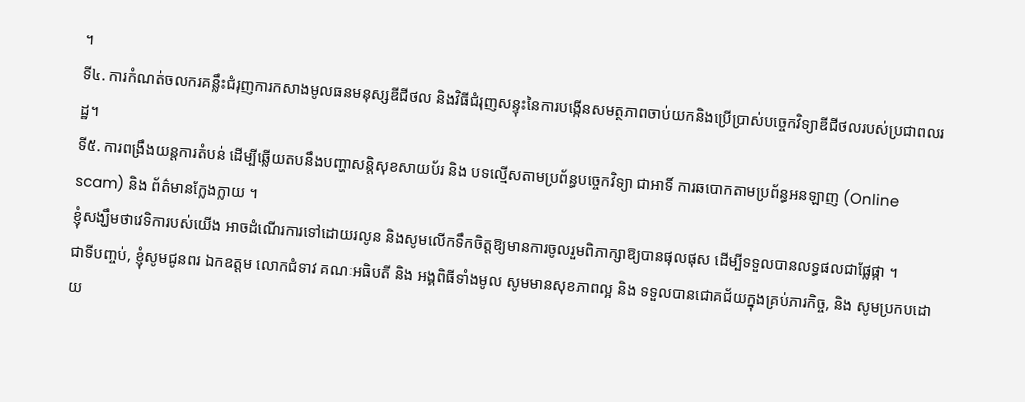។
ទី៤. ការកំណត់ចលករគន្លឹះជំរុញការកសាងមូលធនមនុស្សឌីជីថល និងវិធីជំរុញសន្ទុះនៃការបង្កើនសមត្ថភាពចាប់យកនិងប្រើប្រាស់បច្ចេកវិទ្យាឌីជីថលរបស់ប្រជាពលរដ្ឋ។
ទី៥. ការពង្រឹងយន្តការតំបន់ ដើម្បីឆ្លើយតបនឹងបញ្ហាសន្តិសុខសាយប័រ និង បទល្មើសតាមប្រព័ន្ធបច្ចេកវិទ្យា ជាអាទិ៍ ការឆបោកតាមប្រព័ន្ធអនឡាញ (Online scam) និង ព័ត៌មានក្លែងក្លាយ ។
ខ្ញុំសង្ឃឹមថាវេទិការបស់យើង អាចដំណើរការទៅដោយរលូន និងសូមលើកទឹកចិត្តឱ្យមានការចូលរួមពិភាក្សាឱ្យបានផុលផុស ដើម្បីទទួលបានលទ្ធផលជាផ្លែផ្កា ។
ជាទីបញ្ចប់, ខ្ញុំសូមជូនពរ ឯកឧត្ដម លោកជំទាវ គណៈអធិបតី និង អង្គពិធីទាំងមូល សូមមានសុខភាពល្អ និង ទទួលបានជោគជ័យក្នុងគ្រប់ភារកិច្ច, និង សូមប្រកបដោយ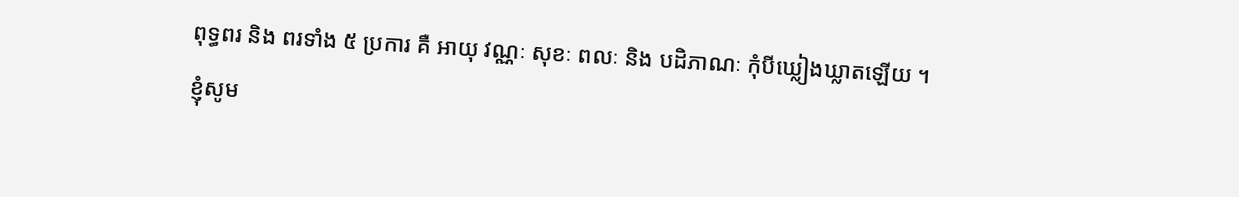ពុទ្ធពរ និង ពរទាំង ៥ ប្រការ គឺ អាយុ វណ្ណៈ សុខៈ ពលៈ និង បដិភាណៈ កុំបីឃ្លៀងឃ្លាតឡើយ ។
ខ្ញុំសូម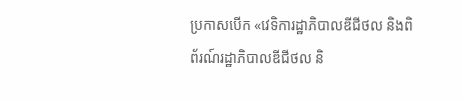ប្រកាសបើក «វេទិការដ្ឋាភិបាលឌីជីថល និងពិព័រណ៍រដ្ឋាភិបាលឌីជីថល និ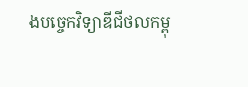ងបច្ចេកវិទ្យាឌីជីថលកម្ពុ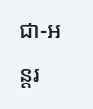ជា-អន្តរ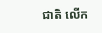ជាតិ លើក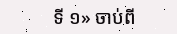ទី ១» ចាប់ពី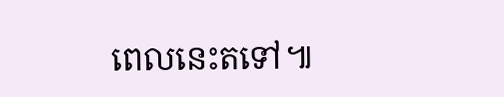ពេលនេះតទៅ៕